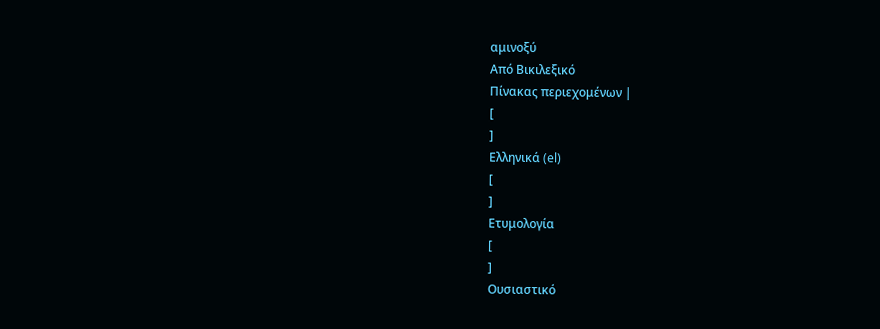αμινοξύ
Από Βικιλεξικό
Πίνακας περιεχομένων |
[
]
Ελληνικά (el)
[
]
Ετυμολογία
[
]
Ουσιαστικό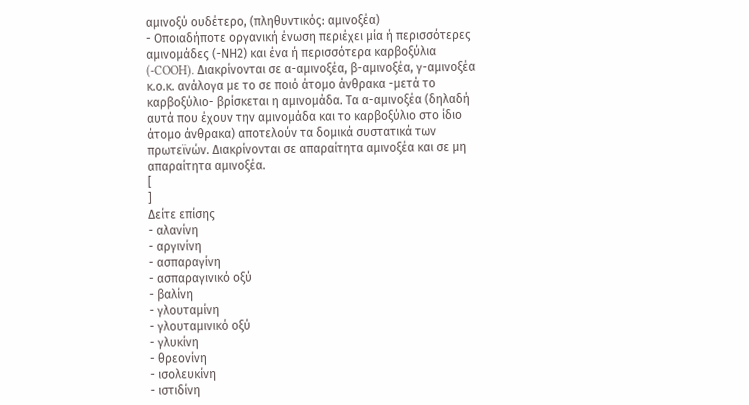αμινοξύ ουδέτερο, (πληθυντικός: αμινοξέα)
- Οποιαδήποτε οργανική ένωση περιέχει μία ή περισσότερες αμινομάδες (-ΝΗ2) και ένα ή περισσότερα καρβοξύλια (-COOH). Διακρίνονται σε α-αμινοξέα, β-αμινοξέα, γ-αμινοξέα κ.ο.κ. ανάλογα με το σε ποιό άτομο άνθρακα -μετά το καρβοξύλιο- βρίσκεται η αμινομάδα. Τα α-αμινοξέα (δηλαδή αυτά που έχουν την αμινομάδα και το καρβοξύλιο στο ίδιο άτομο άνθρακα) αποτελούν τα δομικά συστατικά των πρωτεϊνών. Διακρίνονται σε απαραίτητα αμινοξέα και σε μη απαραίτητα αμινοξέα.
[
]
Δείτε επίσης
- αλανίνη
- αργινίνη
- ασπαραγίνη
- ασπαραγινικό οξύ
- βαλίνη
- γλουταμίνη
- γλουταμινικό οξύ
- γλυκίνη
- θρεονίνη
- ισολευκίνη
- ιστιδίνη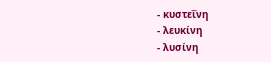- κυστεΐνη
- λευκίνη
- λυσίνη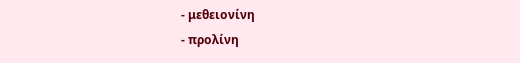- μεθειονίνη
- προλίνη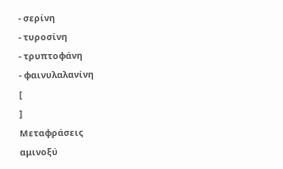- σερίνη
- τυροσίνη
- τρυπτοφάνη
- φαινυλαλανίνη
[
]
Μεταφράσεις
αμινοξύ